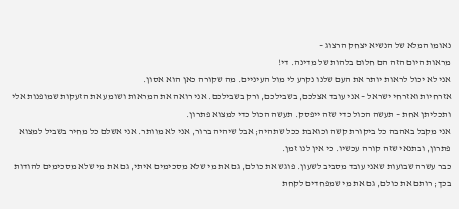נאומו המלא של הנשיא יצחק הרצוג –
מראות היום הזה הם חלום בלהות של מדינה. די!
אני לא יכול לראות יותר את העם שלנו נקרע לי מול העיניים. מה שקורה כאן הוא אסון.
אזרחיות ואזרחי ישראל – אני עובד אצלכם, בשבילכם, ורק בשבילכם. אני רואה את המראות ושומע את הזעקות שמופנות אלי ותכליתן אחת – תעשה הכול כדי שזה ייפסק. תעשה הכול כדי למצוא פתרון.
אני מקבל באהבה כל ביקורת קשה וכואבת ככל שתהיה; אבל שיהיה ברור, אני לא מוותר. אני אשלם כל מחיר בשביל למצוא פתרון, ובתנאי שזה קורה עכשיו. כי אין לנו זמן.
כבר עשרה שבועות שאני עובד מסביב לשעון. פוגש את כולם, גם את מי שלא מסכימים איתי, גם את מי שלא מסכימים להודות בכך; רותם את כולם, גם את מי שמפחדים לקחת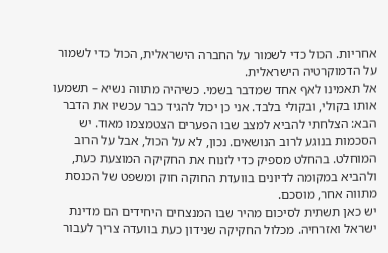אחריות. הכול כדי לשמור על החברה הישראלית, הכול כדי לשמור על הדמוקרטיה הישראלית.
אל תאמינו לאף אחד שמדבר בשמי. כשיהיה מתווה נשיא – תשמעו אותו בקולי, ובקולי בלבד. אני כן יכול להגיד כבר עכשיו את הדבר הבא: הצלחתי להביא למצב שבו הפערים הצטמצמו מאוד. יש הסכמות בנוגע לרוב הנושאים. נכון, לא על הכול, אבל על הרוב המוחלט. בהחלט מספיק כדי לזנוח את החקיקה המוצעת כעת, ולהביא במקומה לדיונים בוועדת החוקה חוק ומשפט של הכנסת מתווה אחר, מוסכם.
יש כאן תשתית לסיכום מהיר שבו המנצחים היחידים הם מדינת ישראל ואזרחיה. מכלול החקיקה שנידון כעת בוועדה צריך לעבור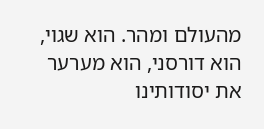מהעולם ומהר. הוא שגוי, הוא דורסני, הוא מערער את יסודותינו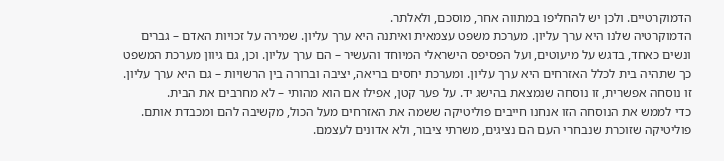הדמוקרטיים. ולכן יש להחליפו במתווה אחר, מוסכם, ולאלתר.
הדמוקרטיה שלנו היא ערך עליון. מערכת משפט עצמאית ואיתנה היא ערך עליון. שמירה על זכויות האדם – גברים ונשים כאחד, בדגש על מיעוטים, ועל הפסיפס הישראלי המיוחד והעשיר – הם ערך עליון. וכן, גם גיוון מערכת המשפט כך שתהיה בית לכלל האזרחים היא ערך עליון. ומערכת יחסים בריאה, יציבה וברורה בין הרשויות – גם היא ערך עליון. זו נוסחה אפשרית, זו נוסחה שנמצאת בהישג יד. על פער קטן, אפילו אם הוא מהותי – לא מחרבים את הבית.
כדי לממש את הנוסחה הזו אנחנו חייבים פוליטיקה ששמה את האזרחים מעל הכול, מקשיבה להם ומכבדת אותם. פוליטיקה שזוכרת שנבחרי העם הם נציגים, משרתי ציבור, ולא אדונים לעצמם.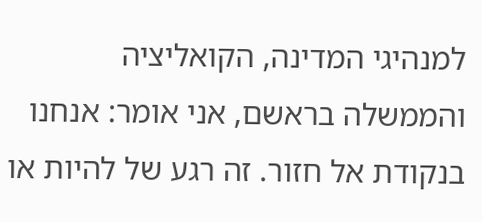למנהיגי המדינה, הקואליציה והממשלה בראשם, אני אומר: אנחנו בנקודת אל חזור. זה רגע של להיות או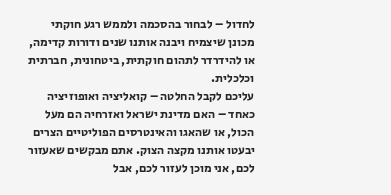לחדול – לבחור בהסכמה ולממש רגע חוקתי מכונן שיצמיח ויבנה אותנו שנים ודורות קדימה, או להידרדר לתהום חוקתית, ביטחונית, חברתית וכלכלית.
עליכם לקבל החלטה – קואליציה ואופוזיציה כאחד – האם מדינת ישראל ואזרחיה הם מעל הכול, או שהאגו והאינטרסים הפוליטיים הצרים יבעטו אותנו מקצה הצוק. אתם מבקשים שאעזור לכם, אני מוכן לעזור לכם, אבל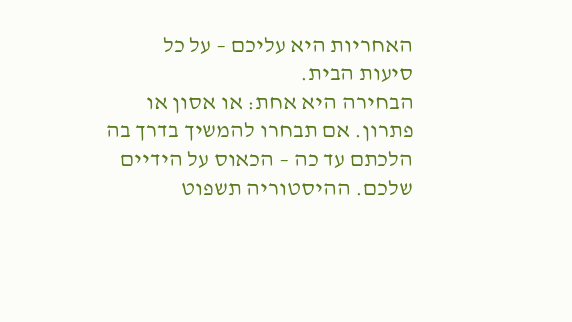האחריות היא עליכם – על כל סיעות הבית.
הבחירה היא אחת: או אסון או פתרון. אם תבחרו להמשיך בדרך בה הלכתם עד כה – הכאוס על הידיים שלכם. ההיסטוריה תשפוט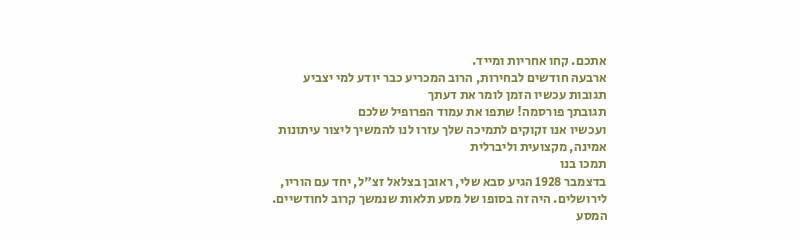אתכם. קחו אחריות ומייד.
ארבעה חודשים לבחירות, הרוב המכריע כבר יודע למי יצביע
תגובות עכשיו הזמן לומר את דעתך
תגובתך פורסמה! שתפו את עמוד הפרופיל שלכם
ועכשיו אנו זקוקים לתמיכה שלך עזרו לנו להמשיך ליצור עיתונות אמינה, מקצועית וליברלית
תמכו בנו
בדצמבר 1928 הגיע סבא שלי, ראובן בצלאל זצ"ל, יחד עם הוריו, לירושלים. היה זה בסופו של מסע תלאות שנמשך קרוב לחודשיים. המסע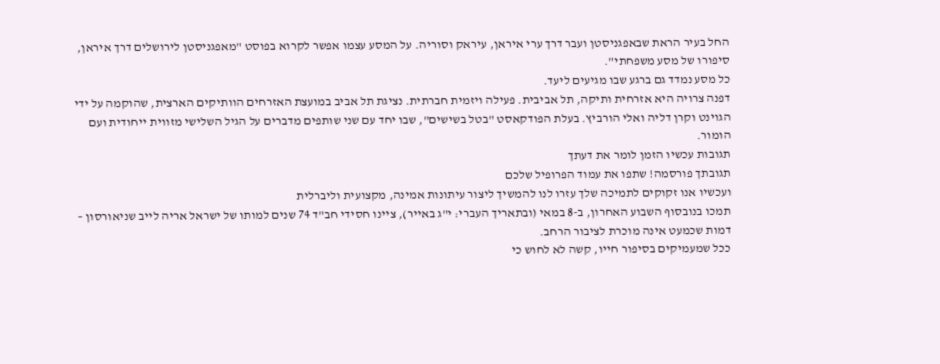החל בעיר הראת שבאפגניסטן ועבר דרך ערי איראן, עיראק וסוריה. על המסע עצמו אפשר לקרוא בפוסט "מאפגניסטן לירושלים דרך איראן, סיפורו של מסע משפחתי".
כל מסע נמדד גם ברגע שבו מגיעים ליעד.
דפנה צרויה היא אזרחית ותיקה, תל אביבית. פעילה ויזמית חברתית. נציגת תל אביב במועצת האזרחים הוותיקים הארצית, שהוקמה על ידי הגוינט וקרן דליה ואלי הורביץ. בעלת הפודקאסט "בטל בשישים", שבו יחד עם שני שותפים מדברים על הגיל השלישי מזווית ייחודית ועם הומור.
תגובות עכשיו הזמן לומר את דעתך
תגובתך פורסמה! שתפו את עמוד הפרופיל שלכם
ועכשיו אנו זקוקים לתמיכה שלך עזרו לנו להמשיך ליצור עיתונות אמינה, מקצועית וליברלית
תמכו בנובסוף השבוע האחרון, ב-8 במאי (ובתאריך העברי: י"ג באייר), ציינו חסידי חב"ד 74 שנים למותו של ישראל אריה לייב שניאורסון – דמות שכמעט אינה מוכרת לציבור הרחב.
ככל שמעמיקים בסיפור חייו, קשה לא לחוש כי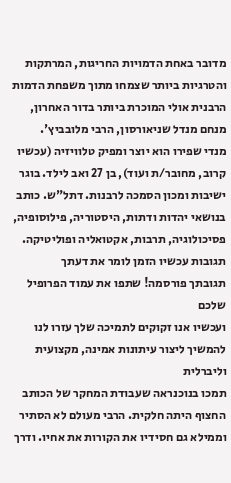מדובר באחת הדמויות החריגות, המרתקות והטרגיות ביותר שצמחו מתוך משפחת הדמות הרבנית אולי המוכרת ביותר בדור האחרון, מנחם מנדל שניאורסון, הרבי מלובביץ'.
מנדי שפירו הוא יוצר ומפיק טלוויזיה (עכשיו קרוב, מחובר/ת ועוד), בן 27 ואב לילד. בוגר ישיבות ומכון הסמכה לרבנות. דתל"ש. כותב בנושאי יהדות ודתות, היסטוריה, פילוסופיה, פסיכולוגיה, תרבות, אקטואליה ופוליטיקה.
תגובות עכשיו הזמן לומר את דעתך
תגובתך פורסמה! שתפו את עמוד הפרופיל שלכם
ועכשיו אנו זקוקים לתמיכה שלך עזרו לנו להמשיך ליצור עיתונות אמינה, מקצועית וליברלית
תמכו בנוכנראה שעבודת המחקר של הכותב החצוף היתה חלקית. הרבי מעולם לא הסתיר וממילא גם חסידיו את הקורות את אחיו. ודרך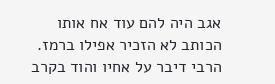אגב היה להם עוד אח אותו הכותב לא הזכיר אפילו ברמז. הרבי דיבר על אחיו והוד בקרב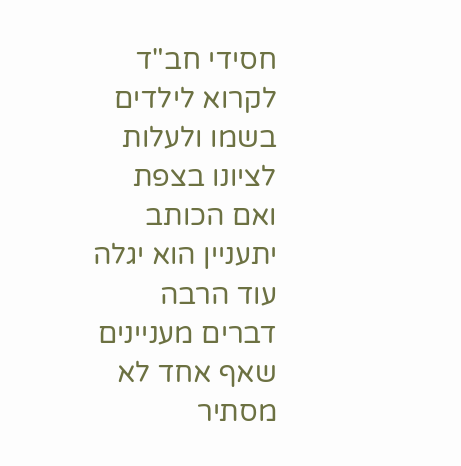חסידי חב"ד לקרוא לילדים בשמו ולעלות לציונו בצפת ואם הכותב יתעניין הוא יגלה עוד הרבה דברים מעניינים שאף אחד לא מסתיר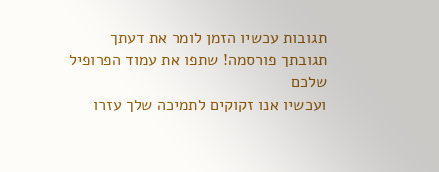תגובות עכשיו הזמן לומר את דעתך
תגובתך פורסמה! שתפו את עמוד הפרופיל שלכם
ועכשיו אנו זקוקים לתמיכה שלך עזרו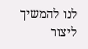לנו להמשיך ליצור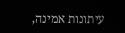עיתונות אמינה,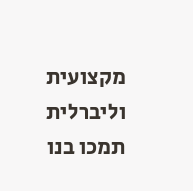מקצועית וליברלית
תמכו בנו